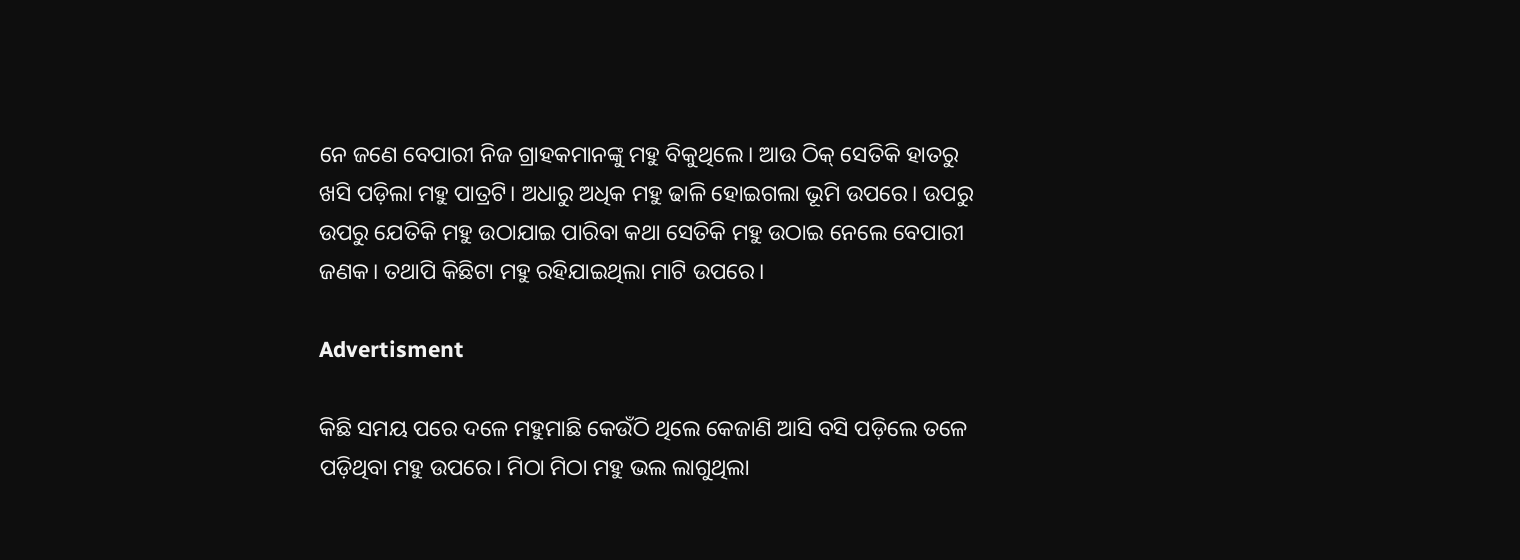ନେ ଜଣେ ବେପାରୀ ନିଜ ଗ୍ରାହକମାନଙ୍କୁ ମହୁ ବିକୁଥିଲେ। ଆଉ ଠିକ୍‌ ସେତିକି ହାତରୁ ଖସି ପଡ଼ିଲା ମହୁ ପାତ୍ରଟି। ଅଧାରୁ ଅଧିକ ମହୁ ଢାଳି ହୋଇଗଲା ଭୂମି ଉପରେ। ଉପରୁ ଉପରୁ ଯେତିକି ମହୁ ଉଠାଯାଇ ପାରିବା କଥା ସେତିକି ମହୁ ଉଠାଇ ନେଲେ ବେପାରୀ ଜଣକ। ତଥାପି କିଛିଟା ମହୁ ରହିଯାଇଥିଲା ମାଟି ଉପରେ।

Advertisment

କିଛି ସମୟ ପରେ ଦଳେ ମହୁମାଛି କେଉଁଠି ଥିଲେ କେଜାଣି ଆସି ବସି ପଡ଼ିଲେ ତଳେ ପଡ଼ିଥିବା ମହୁ ଉପରେ। ମିଠା ମିଠା ମହୁ ଭଲ ଲାଗୁଥିଲା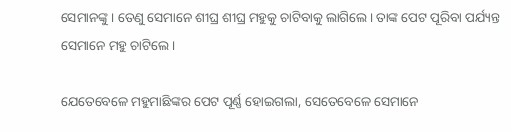ସେମାନଙ୍କୁ। ତେଣୁ ସେମାନେ ଶୀଘ୍ର ଶୀଘ୍ର ମହୁକୁ ଚାଟିବାକୁ ଲାଗିଲେ। ତାଙ୍କ ପେଟ ପୂରିବା ପର୍ଯ୍ୟନ୍ତ ସେମାନେ ମହୁ ଚାଟିଲେ।

ଯେତେବେଳେ ମହୁମାଛିଙ୍କର ପେଟ ପୂର୍ଣ୍ଣ ହୋଇଗଲା, ସେତେବେଳେ ସେମାନେ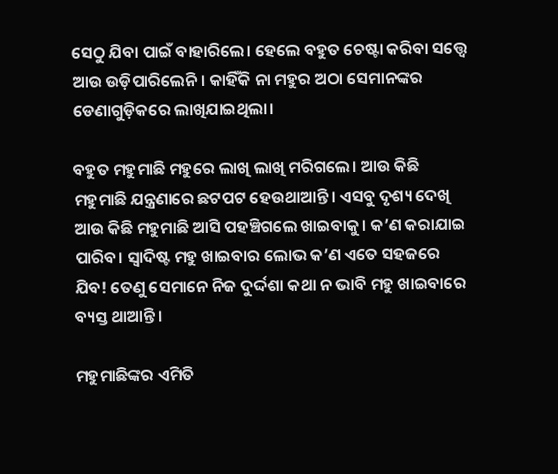ସେଠୁ ଯିବା ପାଇଁ ବାହାରିଲେ। ହେଲେ ବହୁତ ଚେଷ୍ଟା କରିବା ସତ୍ତ୍ବେ ଆଉ ଉଡ଼ିପାରିଲେନି। କାହିଁକି ନା ମହୁର ଅଠା ସେମାନଙ୍କର ଡେଣାଗୁଡ଼ିକରେ ଲାଖିଯାଇଥିଲା।

ବହୁତ ମହୁମାଛି ମହୁରେ ଲାଖି ଲାଖି ମରିଗଲେ। ଆଉ କିଛି ମହୁମାଛି ଯନ୍ତ୍ରଣାରେ ଛଟପଟ ହେଉଥାଆନ୍ତି। ଏସବୁ ଦୃଶ୍ୟ ଦେଖି ଆଉ କିଛି ମହୁମାଛି ଆସି ପହଞ୍ଚିଗଲେ ଖାଇବାକୁ। କ’ଣ କରାଯାଇ ପାରିବ। ସ୍ବାଦିଷ୍ଟ ମହୁ ଖାଇବାର ଲୋଭ କ’ଣ ଏତେ ସହଜରେ ଯିବ! ତେଣୁ ସେମାନେ ନିଜ ଦୁର୍ଦ୍ଦଶା କଥା ନ ଭାବି ମହୁ ଖାଇବାରେ ବ୍ୟସ୍ତ ଥାଆନ୍ତି।

ମହୁମାଛିଙ୍କର ଏମିତି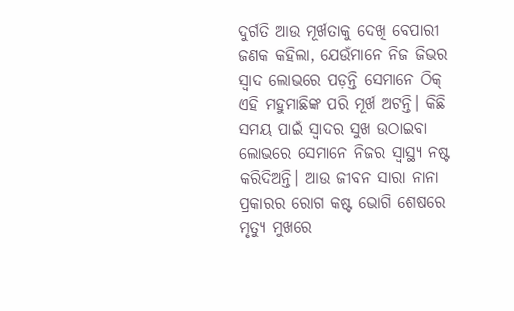ଦୁର୍ଗତି ଆଉ ମୂର୍ଖତାକୁ ଦେଖି ବେପାରୀ ଜଣକ କହିଲା, ଯେଉଁମାନେ ନିଜ ଜିଭର ସ୍ବାଦ ଲୋଭରେ ପଡ଼ନ୍ତି ସେମାନେ ଠିକ୍‌ ଏହି ମହୁମାଛିଙ୍କ ପରି ମୂର୍ଖ ଅଟନ୍ତି। କିଛି ସମୟ ପାଇଁ ସ୍ବାଦର ସୁଖ ଉଠାଇବା ଲୋଭରେ ସେମାନେ ନିଜର ସ୍ବାସ୍ଥ୍ୟ ନଷ୍ଟ କରିଦିଅନ୍ତି। ଆଉ ଜୀବନ ସାରା ନାନା ପ୍ରକାରର ରୋଗ କଷ୍ଟ ଭୋଗି ଶେ‌ଷରେ ମୃତ୍ୟୁ ମୁଖରେ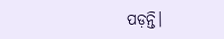ପଡ଼ନ୍ତି।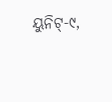ୟୁନିଟ୍‌-୯,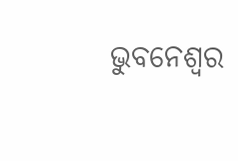ଭୁବନେଶ୍ବର